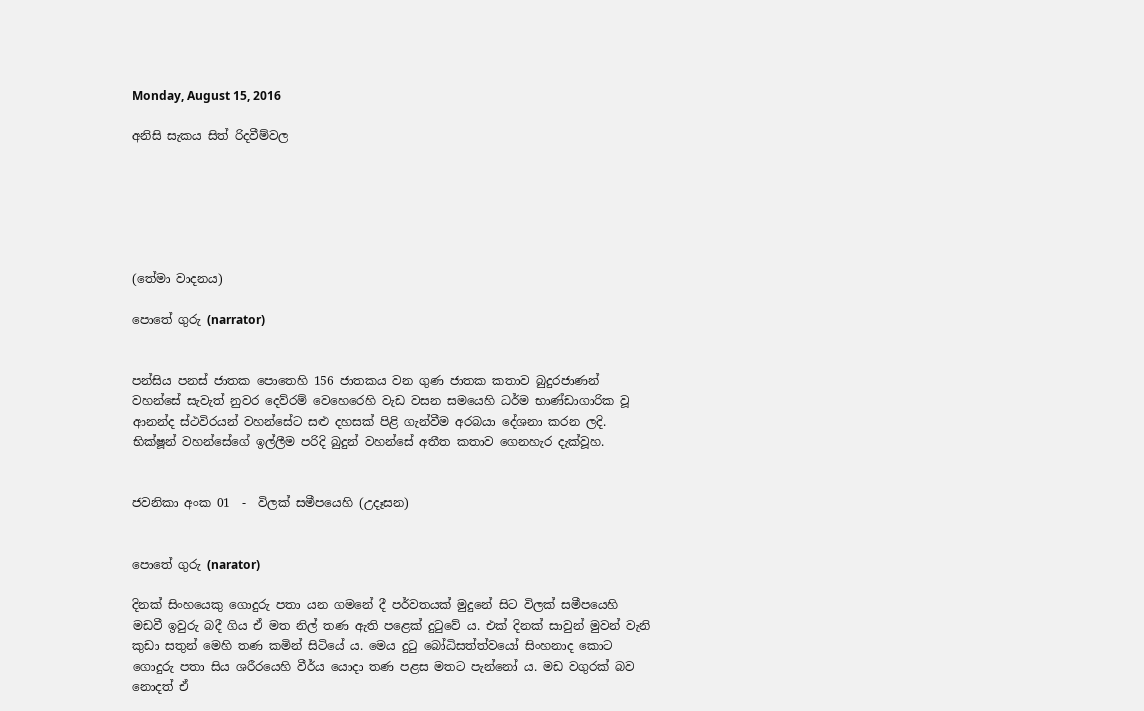Monday, August 15, 2016

අනිසි සැකය සිත් රිදවීම්වල






(තේමා වාදනය)

පොතේ ගුරු (narrator)


පන්සිය පනස් ජාතක පොතෙහි 156 ජාතකය වන ගුණ ජාතක කතාව බුදුරජාණන් වහන්සේ සැවැත් නුවර දෙව්රම් වෙහෙරෙහි වැඩ වසන සමයෙහි ධර්ම භාණ්ඩාගාරික වූ ආනන්ද ස්ථවිරයන් වහන්සේට සළු දහසක් පිළි ගැන්වීම අරබයා දේශනා කරන ලදි. භික්ෂූන් වහන්සේගේ ඉල්ලීම පරිදි බුදුන් වහන්සේ අතීත කතාව ගෙනහැර දැක්වූහ.


ජවනිකා අංක 01  -  විලක් සමීපයෙහි (උදෑසන)


පොතේ ගුරු (narator)

දිනක් සිංහයෙකු ගොදුරු පතා යන ගමනේ දී පර්වතයක් මුදුනේ සිට විලක් සමීපයෙහි මඩවී ඉවුරු බදී ගිය ඒ මත නිල් තණ ඇති පළෙක් දුටුවේ ය. එක් දිනක් සාවුන් මුවන් වැනි කුඩා සතුන් මෙහි තණ කමින් සිටියේ ය. මෙය දුටු බෝධිසත්ත්වයෝ සිංහනාද කොට ගොදුරු පතා සිය ශරීරයෙහි වීර්ය යොදා තණ පළස මතට පැන්නෝ ය. මඩ වගුරක් බව නොදත් ඒ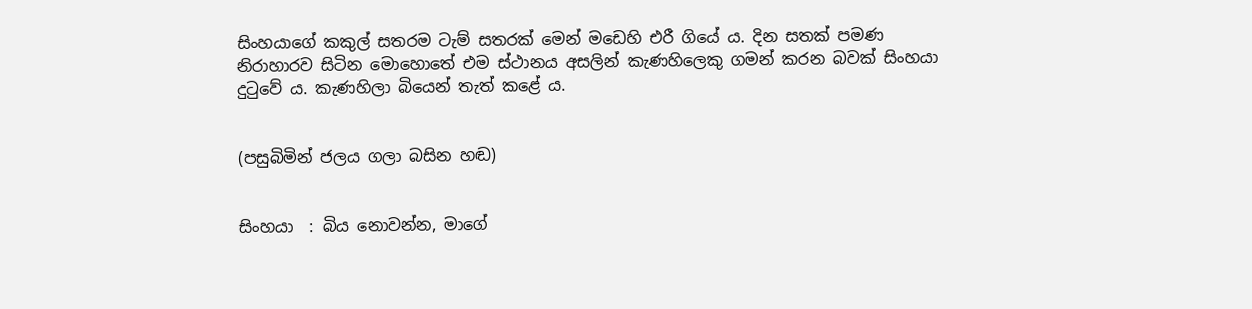සිංහයාගේ කකුල් සතරම ටැම් සතරක් මෙන් මඩෙහි එරී ගියේ ය. දින සතක් පමණ නිරාහාරව සිටින මොහොතේ එම ස්ථානය අසලින් කැණහිලෙකු ගමන් කරන බවක් සිංහයා දුටුවේ ය. කැණහිලා බියෙන් තැත් කළේ ය.


(පසුබිමින් ජලය ගලා බසින හඬ)


සිංහයා  : බිය නොවන්න, මාගේ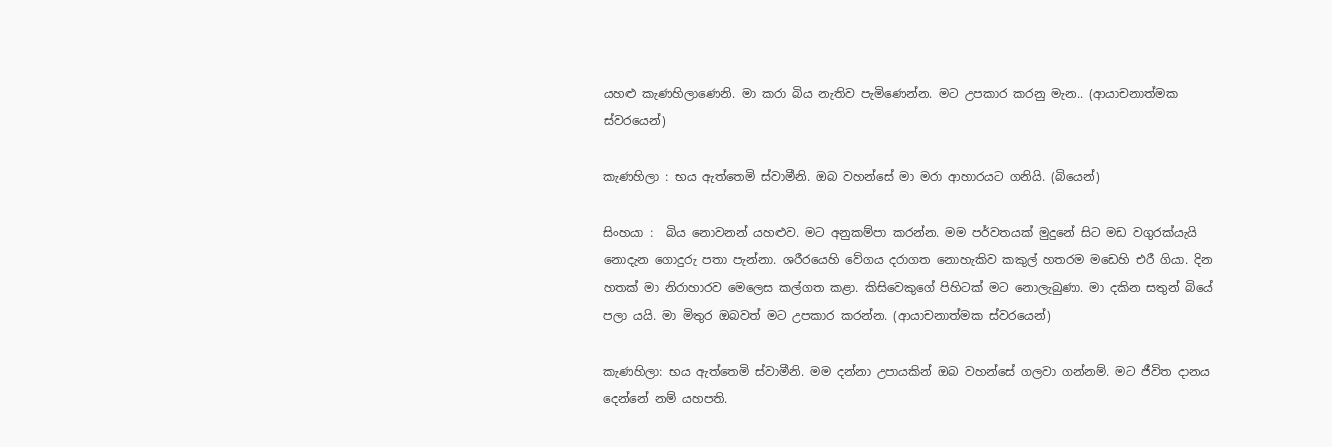යහළු කැණහිලාණෙනි. මා කරා බිය නැතිව පැමිණෙන්න. මට උපකාර කරනු මැන.. (ආයාචනාත්මක ස්වරයෙන්)

කැණහිලා : භය ඇත්තෙමි ස්වාමීනි. ඔබ වහන්සේ මා මරා ආහාරයට ගනියි. (බියෙන්)

සිංහයා :  බිය නොවනන් යහළුව. මට අනුකම්පා කරන්න. මම පර්වතයක් මුදුනේ සිට මඩ වගුරක්යැයි නොදැන ගොදුරු පතා පැන්නා. ශරීරයෙහි වේගය දරාගත නොහැකිව කකුල් හතරම මඩෙහි එරී ගියා. දින හතක් මා නිරාහාරව මෙලෙස කල්ගත කළා. කිසිවෙකුගේ පිහිටක් මට නොලැබුණා. මා දකින සතුන් බියේ  පලා යයි. මා මිතුර ඔබවත් මට උපකාර කරන්න. (ආයාචනාත්මක ස්වරයෙන්)

කැණහිලා: භය ඇත්තෙමි ස්වාමීනි. මම දන්නා උපායකින් ඔබ වහන්සේ ගලවා ගන්නම්. මට ජීවිත දානය දෙන්නේ නම් යහපති.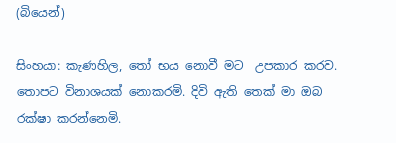(බියෙන්)

සිංහයා: කැණහිල, තෝ භය නොවී මට  උපකාර කරව. තොපට විනාශයක් නොකරමි. දිවි ඇති තෙක් මා ඔබ රක්ෂා කරන්නෙමි.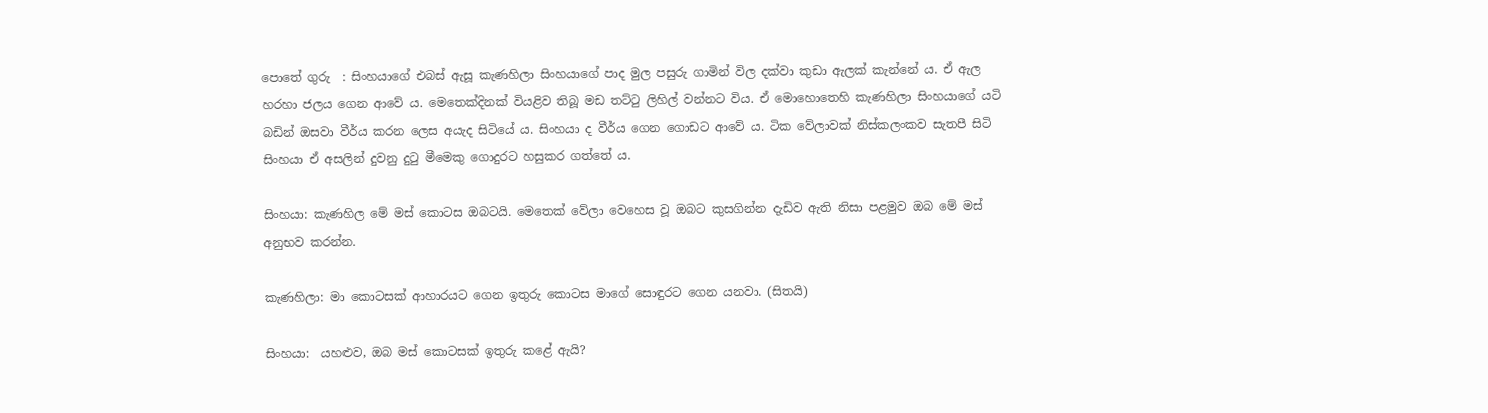පොතේ ගුරු  : සිංහයාගේ එබස් ඇසූ කැණහිලා සිංහයාගේ පාද මුල පසුරු ගාමින් විල දක්වා කුඩා ඇලක් කැන්නේ ය. ඒ ඇල හරහා ජලය ගෙන ආවේ ය. මෙතෙක්දිනක් වියළිව තිබූ මඩ තට්ටු ලිහිල් වන්නට විය. ඒ මොහොතෙහි කැණහිලා සිංහයාගේ යටි බඩින් ඔසවා වීර්ය කරන ලෙස අයැද සිටියේ ය. සිංහයා ද වීර්ය ගෙන ගොඩට ආවේ ය. ටික වේලාවක් නිස්කලංකව සැතපී සිටි සිංහයා ඒ අසලින් දුවනු දුටු මීමෙකු ගොදුරට හසුකර ගත්තේ ය.

සිංහයා: කැණහිල මේ මස් කොටස ඔබටයි. මෙතෙක් වේලා වෙහෙස වූ ඔබට කුසගින්න දැඩිව ඇති නිසා පළමුව ඔබ මේ මස් අනුභව කරන්න.

කැණහිලා: මා කොටසක් ආහාරයට ගෙන ඉතුරු කොටස මාගේ සොඳුරට ගෙන යනවා. (සිතයි)

සිංහයා:  යහළුව, ඔබ මස් කොටසක් ඉතුරු කළේ ඇයි?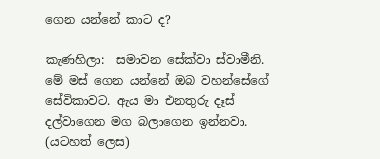ගෙන යන්නේ කාට ද?

කැණහිලා:  සමාවන සේක්වා ස්වාමීනි. මේ මස් ගෙන යන්නේ ඔබ වහන්සේගේ සේවිකාවට. ඇය මා එනතුරු දෑස් දල්වාගෙන මග බලාගෙන ඉන්නවා. (යටහත් ලෙස)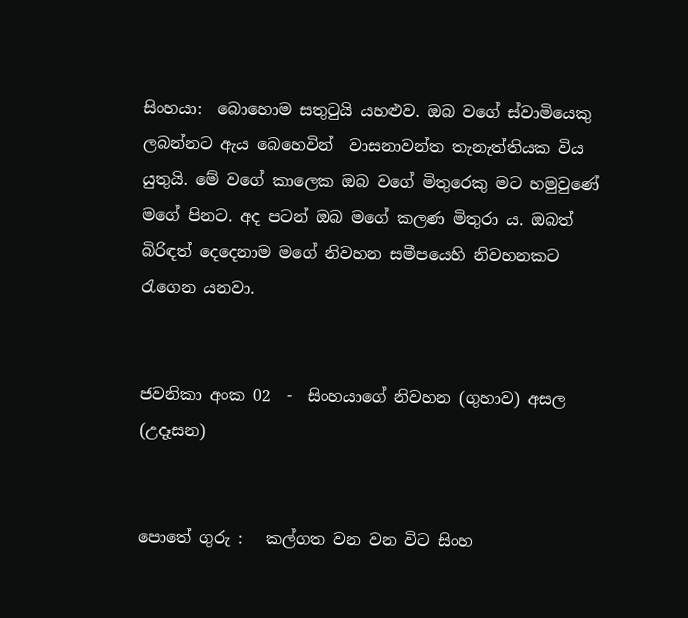සිංහයා:  බොහොම සතුටුයි යහළුව. ඔබ වගේ ස්වාමියෙකු ලබන්නට ඇය බෙහෙවින්  වාසනාවන්ත තැනැත්තියක විය යුතුයි. මේ වගේ කාලෙක ඔබ වගේ මිතුරෙකු මට හමුවුණේ මගේ පිනට. අද පටන් ඔබ මගේ කලණ මිතුරා ය. ඔබත් බිරිඳත් දෙදෙනාම මගේ නිවහන සමීපයෙහි නිවහනකට රැගෙන යනවා.


ජවනිකා අංක 02  -  සිංහයාගේ නිවහන (ගුහාව) අසල (උදෑසන)


පොතේ ගුරු :   කල්ගත වන වන විට සිංහ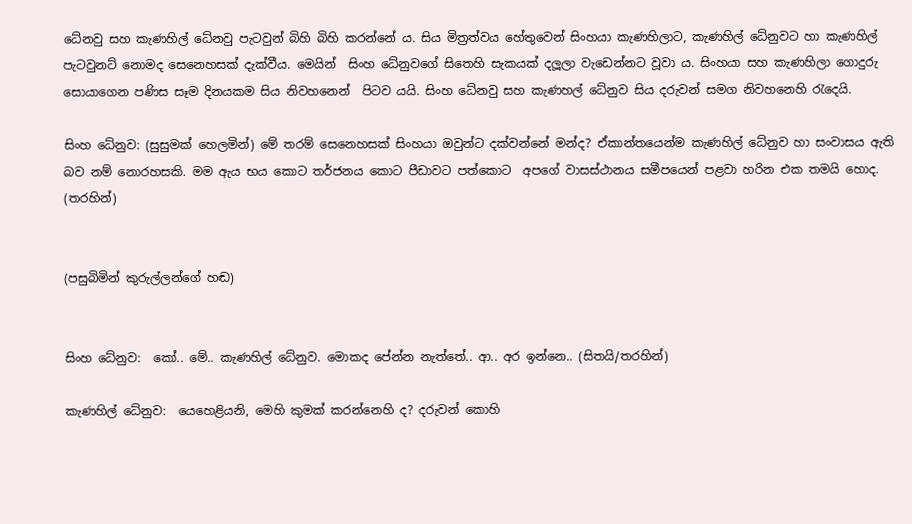ධේනවු සහ කැණහිල් ධේනවු පැටවුන් බිහි බිහි කරන්නේ ය. සිය මිත්‍රත්වය හේතුවෙන් සිංහයා කැණහිලාට, කැණහිල් ධේනුවට හා කැණහිල් පැටවුනට් නොමද සෙනෙහසක් දැක්වීය. මෙයින්  සිංහ ධේනුවගේ සිතෙහි සැකයක් දලූලා වැඩෙන්නට වූවා ය. සිංහයා සහ කැණහිලා ගොදුරු සොයාගෙන පණිස සෑම දිනයකම සිය නිවහනෙන්  පිටව යයි. සිංහ ධේනවු සහ කැණහල් ධේනුව සිය දරුවන් සමග නිවහනෙහි රැදෙයි.

සිංහ ධේනුව: (සුසුමක් හෙලමින්) මේ තරම් සෙනෙහසක් සිංහයා ඔවුන්ට දක්වන්නේ මන්ද? ඒකාන්තයෙන්ම කැණහිල් ධේනුව හා සංවාසය ඇති බව නම් නොරහසකි. මම ඇය භය කොට තර්ජනය කොට පීඩාවට පත්කොට  අපගේ වාසස්ථානය සමීපයෙන් පළවා හරින එක තමයි හොද. (තරහින්)


(පසුබිමින් කුරුල්ලන්ගේ හඬ)


සිංහ ධේනුව:  කෝ.. මේ.. කැණහිල් ධේනුව. මොකද පේන්න නැත්තේ.. ආ.. අර ඉන්නෙ.. (සිතයි/තරහින්)

කැණහිල් ධේනුව:  යෙහෙළියනි, මෙහි කුමක් කරන්නෙහි ද? දරුවන් කොහි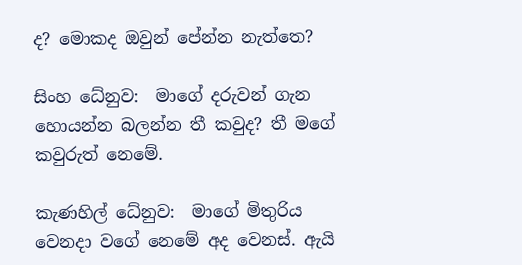ද? මොකද ඔවුන් පේන්න නැත්තෙ?

සිංහ ධේනුව:  මාගේ දරුවන් ගැන හොයන්න බලන්න තී කවුද? තී මගේ කවුරුත් නෙමේ.

කැණහිල් ධේනුව:  මාගේ මිතුරිය වෙනදා වගේ නෙමේ අද වෙනස්. ඇයි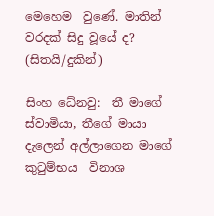මෙහෙම  වුණේ. මාතින් වරදක් සිදු වූයේ ද? (සිතයි/දුකින්)

සිංහ ධේනවු:  තී මාගේ ස්වාමියා, තීගේ මායා දැලෙන් අල්ලාගෙන මාගේ කුටුම්භය  විනාශ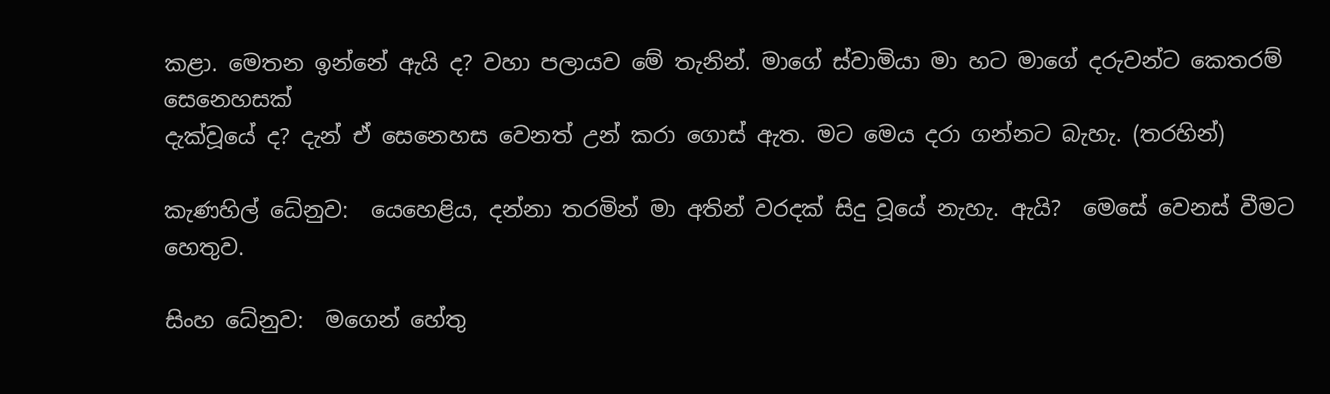කළා. මෙතන ඉන්නේ ඇයි ද? වහා පලායව මේ තැනින්. මාගේ ස්වාමියා මා හට මාගේ දරුවන්ට කෙතරම් සෙනෙහසක්
දැක්වූයේ ද? දැන් ඒ සෙනෙහස වෙනත් උන් කරා ගොස් ඇත. මට මෙය දරා ගන්නට බැහැ. (තරහින්)

කැණහිල් ධේනුව:  යෙහෙළිය, දන්නා තරමින් මා අතින් වරදක් සිදු වූයේ නැහැ. ඇයි?  මෙසේ වෙනස් වීමට හෙතුව.

සිංහ ධේනුව:  මගෙන් හේතු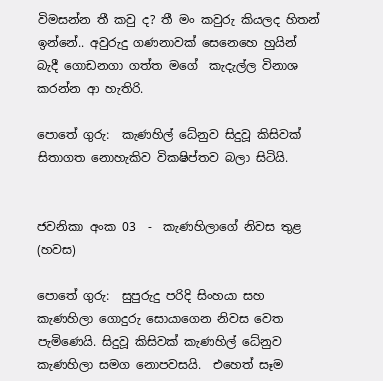විමසන්න තී කවු ද? තී මං කවුරු කියලද හිතන් ඉන්නේ.. අවුරුදු ගණනාවක් සෙනෙහෙ හුයින් බැදී ගොඩනගා ගත්ත මගේ  කැදැල්ල විනාශ කරන්න ආ හැතිරි.

පොතේ ගුරු:  කැණහිල් ධේනුව සිදුවූ කිසිවක් සිතාගත නොහැකිව විකෂිප්තව බලා සිටියි.


ජවනිකා අංක 03  -  කැණහිලාගේ නිවස තුළ (හවස)

පොතේ ගුරු:  සුපුරුදු පරිදි සිංහයා සහ කැණහිලා ගොදුරු සොයාගෙන නිවස වෙත පැමිණෙයි. සිදුවූ කිසිවක් කැණහිල් ධේනුව කැණහිලා සමග නොපවසයි.  එහෙත් සෑම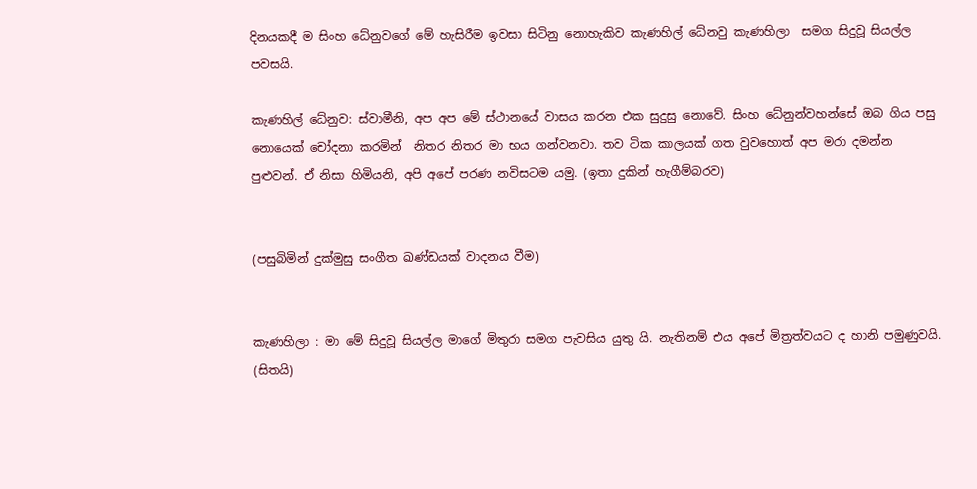දිනයකදී ම සිංහ ධේනුවගේ මේ හැසිරීම ඉවසා සිටිනු නොහැකිව කැණහිල් ධේනවු කැණහිලා  සමග සිදුවූ සියල්ල පවසයි.

කැණහිල් ධේනුව: ස්වාමීනි, අප අප මේ ස්ථානයේ වාසය කරන එක සුදුසු නොවේ. සිංහ ධේනුන්වහන්සේ ඔබ ගිය පසු නොයෙක් චෝදනා කරමින්  නිතර නිතර මා භය ගන්වනවා. තව ටික කාලයක් ගත වුවහොත් අප මරා දමන්න පුළුවන්. ඒ නිසා හිමියනි, අපි අපේ පරණ නවිසටම යමු. (ඉතා දුකින් හැගීම්බරව)


(පසුබිමින් දුක්මුසු සංගීත ඛණ්ඩයක් වාදනය වීම)


කැණහිලා : මා මේ සිදුවූ සියල්ල මාගේ මිතුරා සමග පැවසිය යුතු යි. නැතිනම් එය අපේ මිත්‍රත්වයට ද හානි පමුණුවයි. (සිතයි)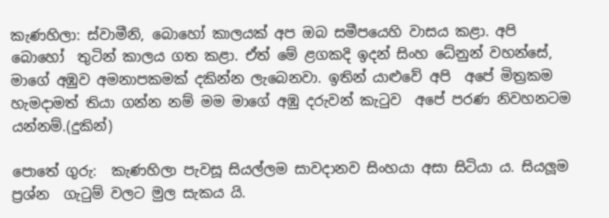කැණහිලා: ස්වාමීනි, බොහෝ කාලයක් අප ඔබ සමීපයෙහි වාසය කළා. අපි බොහෝ  තුටින් කාලය ගත කළා. ඒත් මේ ළගකදි ඉදන් සිංහ ධේනුන් වහන්සේ, මාගේ අඹුව අමනාපකමක් දකින්න ලැබෙනවා. ඉතින් යාළුවේ අපි  අපේ මිත්‍රකම හැමදාමත් තියා ගන්න නම් මම මාගේ අඹු දරුවන් කැටුව  අපේ පරණ නිවහනටම යන්නම්.(දුකින්)

පොතේ ගුරු:  කැණහිලා පැවසූ සියල්ලම සාවදානව සිංහයා අසා සිටියා ය. සියලූම ප්‍රශ්න  ගැටුම් වලට මුල සැකය යි.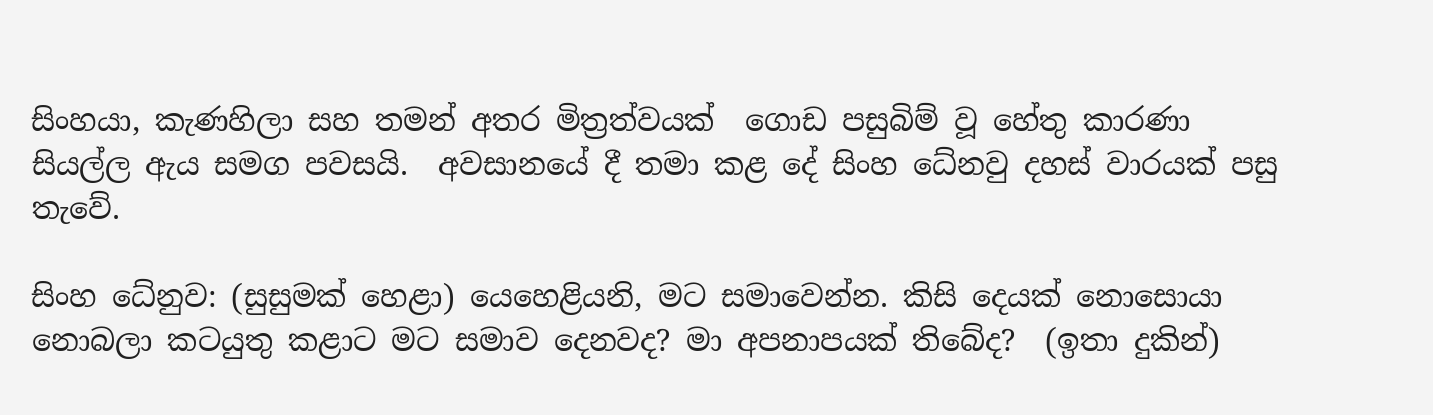සිංහයා, කැණහිලා සහ තමන් අතර මිත්‍රත්වයක්  ගොඩ පසුබිම් වූ හේතු කාරණා සියල්ල ඇය සමග පවසයි.  අවසානයේ දී තමා කළ දේ සිංහ ධේනවු දහස් වාරයක් පසු තැවේ.

සිංහ ධේනුව: (සුසුමක් හෙළා) යෙහෙළියනි, මට සමාවෙන්න. කිසි දෙයක් නොසොයා  නොබලා කටයුතු කළාට මට සමාව දෙනවද? මා අපනාපයක් තිබේද?  (ඉතා දුකින්)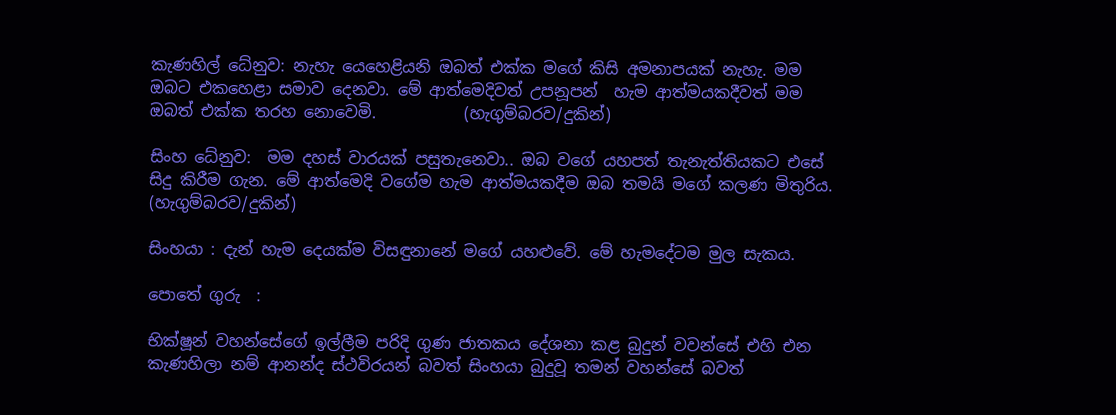කැණහිල් ධේනුව: නැහැ යෙහෙළියනි ඔබත් එක්ක මගේ කිසි අමනාපයක් නැහැ. මම ඔබට එකහෙළා සමාව දෙනවා. මේ ආත්මෙදිවත් උපනූපන්  හැම ආත්මයකදීවත් මම ඔබත් එක්ක තරහ නොවෙමි.           (හැගුම්බරව/දුකින්)

සිංහ ධේනුව:  මම දහස් වාරයක් පසුතැනෙවා.. ඔබ වගේ යහපත් තැනැත්තියකට එසේ සිදු කිරීම ගැන. මේ ආත්මෙදි වගේම හැම ආත්මයකදීම ඔබ තමයි මගේ කලණ මිතුරිය. (හැගුම්බරව/දුකින්)

සිංහයා : දැන් හැම දෙයක්ම විසඳුනානේ මගේ යහළුවේ. මේ හැමදේටම මුල සැකය.

පොතේ ගුරු  :

භික්ෂූන් වහන්සේගේ ඉල්ලීම පරිදි ගුණ ජාතකය දේශනා කළ බුදුන් වවන්සේ එහි එන කැණහිලා නම් ආනන්ද ස්ථවිරයන් බවත් සිංහයා බුදුවූ තමන් වහන්සේ බවත්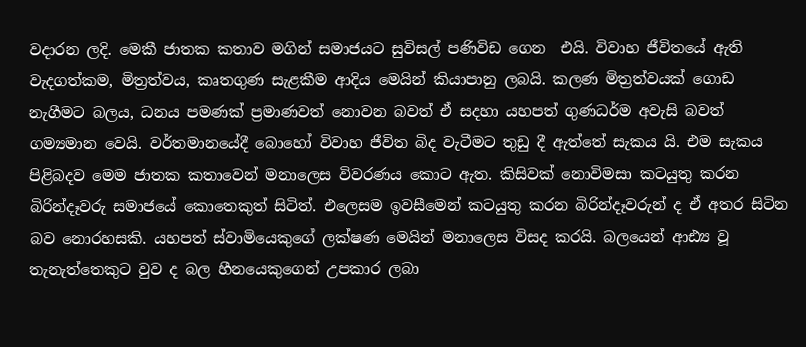වදාරන ලදි. මෙකී ජාතක කතාව මගින් සමාජයට සුවිසල් පණිවිඩ ගෙන  එයි. විවාහ ජීවිතයේ ඇති වැදගත්කම, මිත්‍රත්වය, කෘතගුණ සැළකීම ආදිය මෙයින් කියාපානු ලබයි. කලණ මිත්‍රත්වයක් ගොඩ නැගීමට බලය, ධනය පමණක් ප්‍රමාණවත් නොවන බවත් ඒ සදහා යහපත් ගුණධර්ම අවැසි බවත් ගම්‍යමාන වෙයි. වර්තමානයේදී බොහෝ විවාහ ජීවිත බිද වැටීමට තුඩු දී ඇත්තේ සැකය යි. එම සැකය පිළිබදව මෙම ජාතක කතාවෙන් මනාලෙස විවරණය කොට ඇත. කිසිවක් නොවිමසා කටයුතු කරන බිරින්දෑවරු සමාජයේ කොතෙකුත් සිටිත්. එලෙසම ඉවසීමෙන් කටයුතු කරන බිරින්දෑවරුන් ද ඒ අතර සිටින බව නොරහසකි. යහපත් ස්වාමියෙකුගේ ලක්ෂණ මෙයින් මනාලෙස විසද කරයි. බලයෙන් ආඪ්‍ය වූ තැනැත්තෙකුට වුව ද බල හීනයෙකුගෙන් උපකාර ලබා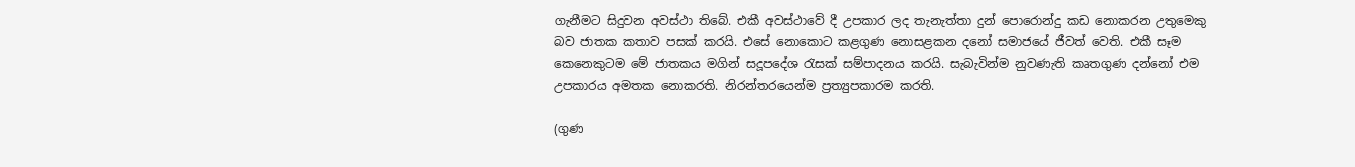ගැනීමට සිදුවන අවස්ථා තිබේ. එකී අවස්ථාවේ දී උපකාර ලද තැනැත්තා දුන් පොරොන්දු කඩ නොකරන උතුමෙකු බව ජාතක කතාව පසක් කරයි. එසේ නොකොට කළගුණ නොසළකන දනෝ සමාජයේ ජීවත් වෙති. එකී සෑම කෙනෙකුටම මේ ජාතකය මගින් සදූපදේශ රැසක් සම්පාදනය කරයි. සැබැවින්ම නුවණැති කෘතගුණ දන්නෝ එම උපකාරය අමතක නොකරති. නිරන්තරයෙන්ම ප්‍රත්‍යුපකාරම කරති.

(ගුණ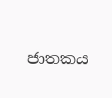ජාතකය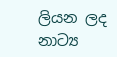ලියන ලද නාට්‍ය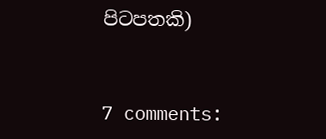පිටපතකි)


7 comments: